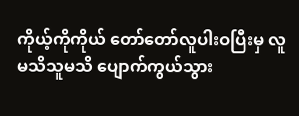ကိုယ့်ကိုကိုယ် တော်တော်လူပါးဝပြီးမှ လူမသိသူမသိ ပျောက်ကွယ်သွား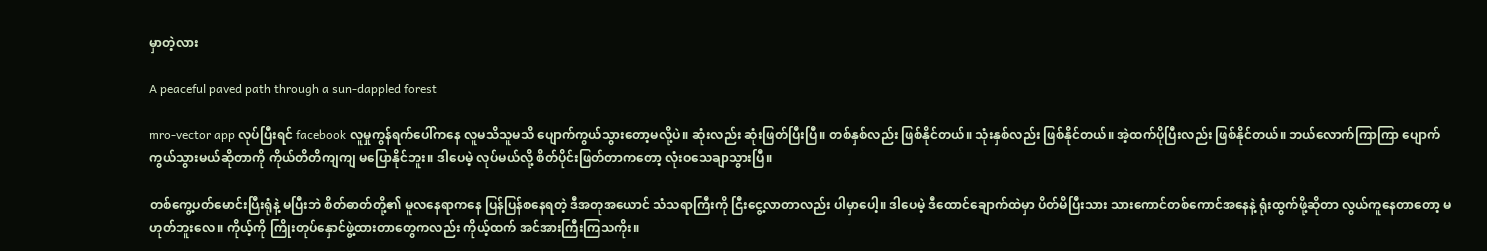မှာတဲ့လား

A peaceful paved path through a sun-dappled forest

mro-vector app လုပ်ပြီးရင် facebook လူမှုကွန်ရက်ပေါ်ကနေ လူမသိသူမသိ ပျောက်ကွယ်သွားတော့မလို့ပဲ။ ဆုံးလည်း ဆုံးဖြတ်ပြီးပြီ။ တစ်နှစ်လည်း ဖြစ်နိုင်တယ်။ သုံးနှစ်လည်း ဖြစ်နိုင်တယ်။ အဲ့ထက်ပိုပြီးလည်း ဖြစ်နိုင်တယ်။ ဘယ်လောက်ကြာကြာ ပျောက်ကွယ်သွားမယ်ဆိုတာကို ကိုယ်တိတိကျကျ မပြောနိုင်ဘူး။ ဒါပေမဲ့ လုပ်မယ်လို့ စိတ်ပိုင်းဖြတ်တာကတော့ လုံးဝသေချာသွားပြီ။

တစ်ကွေ့ပတ်မောင်းပြီးရုံနဲ့ မပြီးဘဲ စိတ်ဓာတ်တို့၏ မူလနေရာကနေ ပြန်ပြန်စနေရတဲ့ ဒီအတုအယောင် သံသရာကြီးကို ငြီးငွေ့လာတာလည်း ပါမှာပေါ့။ ဒါပေမဲ့ ဒီထောင်ချောက်ထဲမှာ ပိတ်မိပြီးသား သားကောင်တစ်ကောင်အနေနဲ့ ရုံးထွက်ဖို့ဆိုတာ လွယ်ကူနေတာတော့ မဟုတ်ဘူးလေ။ ကိုယ့်ကို ကြိုးတုပ်နှောင်ဖွဲ့ထားတာတွေကလည်း ကိုယ့်ထက် အင်အားကြီးကြသကိုး။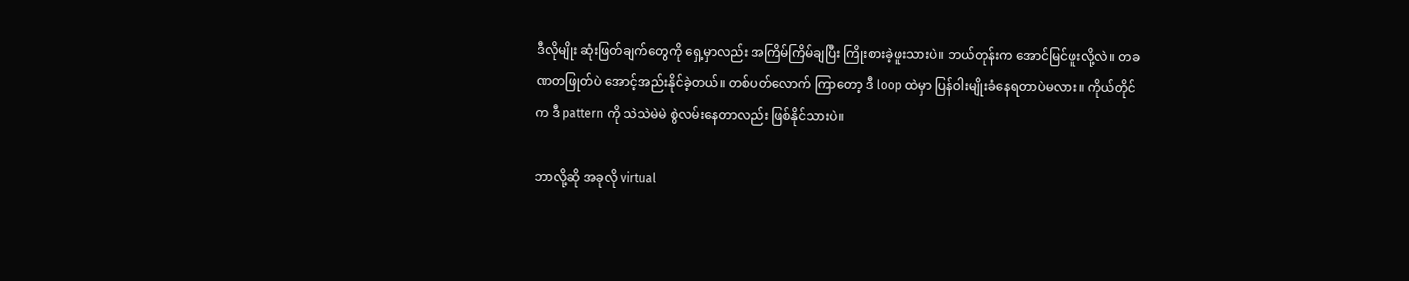ဒီလိုမျိုး ဆုံးဖြတ်ချက်တွေကို ရှေ့မှာလည်း အကြိမ်ကြိမ်ချပြီး ကြိုးစားခဲ့ဖူးသားပဲ။ ဘယ်တုန်းက အောင်မြင်ဖူးလို့လဲ။ တခဏတဖြုတ်ပဲ အောင့်အည်းနိုင်ခဲ့တယ်။ တစ်ပတ်လောက် ကြာတော့ ဒီ loop ထဲမှာ ပြန်ဝါးမျိုးခံနေရတာပဲမလား။ ကိုယ်တိုင်က ဒီ pattern ကို သဲသဲမဲမဲ စွဲလမ်းနေတာလည်း ဖြစ်နိုင်သားပဲ။

ဘာလို့ဆို အခုလို virtual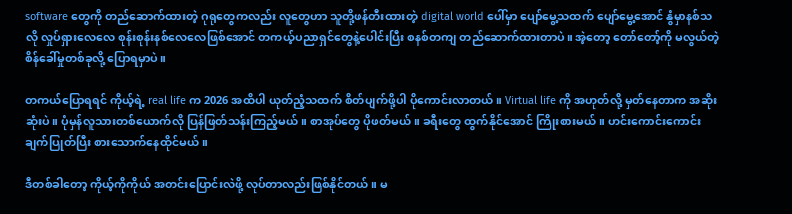software တွေကို တည်ဆောက်ထားတဲ့ ဂုရုတွေကလည်း လူတွေဟာ သူတို့ဖန်တီးထားတဲ့ digital world ပေါ်မှာ ပျော်မွေ့သထက် ပျော်မွေ့အောင် နွံမှာနစ်သလို လှုပ်ရှားလေလေ စုန်းစုန်းနစ်လေလေဖြစ်အောင် တကယ့်ပညာရှင်တွေနဲ့ပေါင်းပြီး စနစ်တကျ တည်ဆောက်ထားတာပဲ။ အဲ့တော့ တော်တော့်ကို မလွယ်တဲ့ စိန်ခေါ်မှုတစ်ခုလို့ ပြောရမှာပဲ။

တကယ်ပြောရရင် ကိုယ့်ရဲ့ real life က 2026 အထိပါ ယုတ်ညံ့သထက် စိတ်ပျက်ဖို့ပါ ပိုကောင်းလာတယ်။ Virtual life ကို အဟုတ်လို့ မှတ်နေတာက အဆိုးဆုံးပဲ။ ပုံမှန်လူသားတစ်ယောက်လို ပြန်ဖြတ်သန်းကြည့်မယ်။ စာအုပ်တွေ ပိုဖတ်မယ်။ ခရီးတွေ ထွက်နိုင်အောင် ကြိုးစားမယ်။ ဟင်းကောင်းကောင်းချက်ပြုတ်ပြီး စားသောက်နေထိုင်မယ်။

ဒီတစ်ခါတော့ ကိုယ့်ကိုကိုယ် အတင်းပြောင်းလဲဖို့ လုပ်တာလည်းဖြစ်နိုင်တယ်။ မ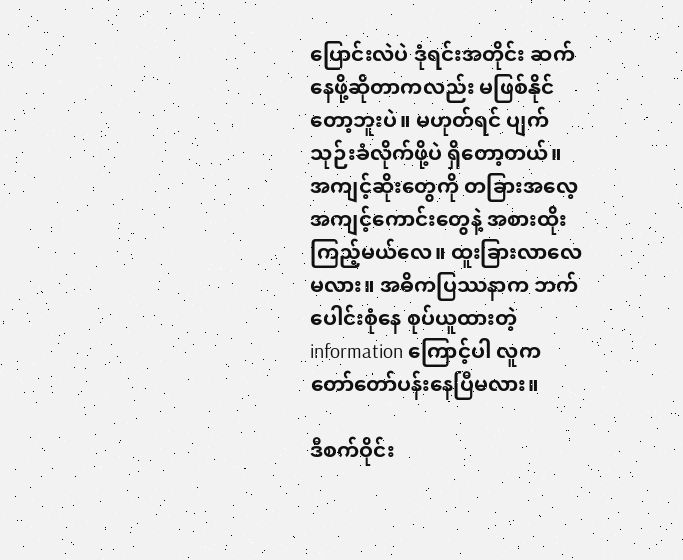ပြောင်းလဲပဲ ဒုံရင်းအတိုင်း ဆက်နေဖို့ဆိုတာကလည်း မဖြစ်နိုင်တော့ဘူးပဲ။ မဟုတ်ရင် ပျက်သုဉ်းခံလိုက်ဖို့ပဲ ရှိတော့တယ်။ အကျင့်ဆိုးတွေကို တခြားအလေ့အကျင့်ကောင်းတွေနဲ့ အစားထိုးကြည့်မယ်လေ။ ထူးခြားလာလေမလား။ အဓိကပြဿနာက ဘက်ပေါင်းစုံနေ စုပ်ယူထားတဲ့ information ကြောင့်ပါ လူက တော်တော်ပန်းနေပြီမလား။

ဒီစက်ဝိုင်း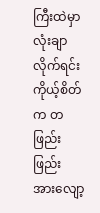ကြီးထဲမှာ လုံးချာလိုက်ရင်း ကိုယ့်စိတ်က တဖြည်းဖြည်း အားလျော့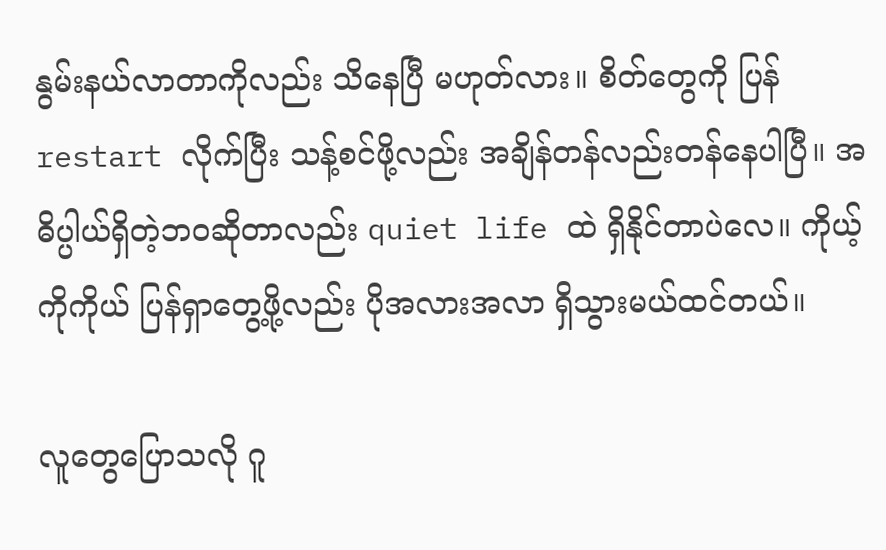နွမ်းနယ်လာတာကိုလည်း သိနေပြီ မဟုတ်လား။ စိတ်တွေကို ပြန် restart လိုက်ပြီး သန့်စင်ဖို့လည်း အချိန်တန်လည်းတန်နေပါပြီ။ အဓိပ္ပါယ်ရှိတဲ့ဘဝဆိုတာလည်း quiet life ထဲ ရှိနိုင်တာပဲလေ။ ကိုယ့်ကိုကိုယ် ပြန်ရှာတွေ့ဖို့လည်း ပိုအလားအလာ ရှိသွားမယ်ထင်တယ်။

လူတွေပြောသလို ဂူ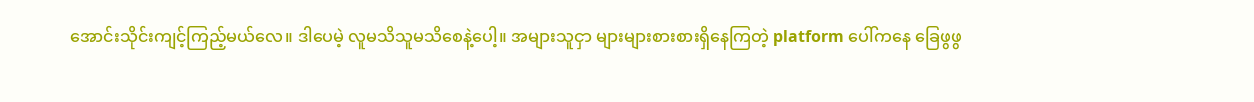အောင်းသိုင်းကျင့်ကြည့်မယ်လေ။ ဒါပေမဲ့ လူမသိသူမသိစေနဲ့ပေါ့။ အများသူငှာ များများစားစားရှိနေကြတဲ့ platform ပေါ်ကနေ ခြေဖွဖွ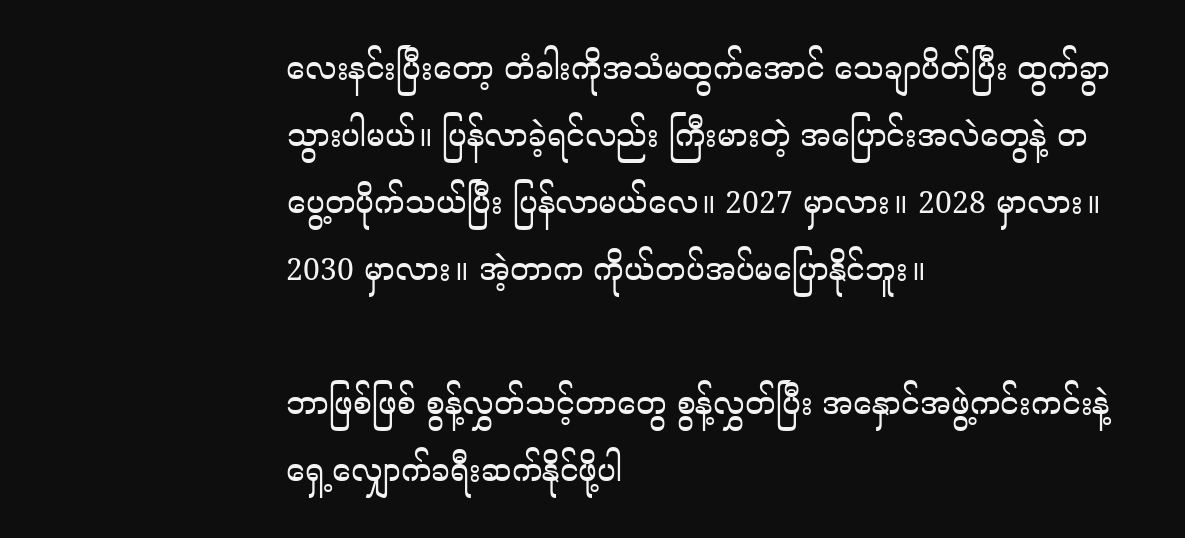လေးနင်းပြီးတော့ တံခါးကိုအသံမထွက်အောင် သေချာပိတ်ပြီး ထွက်ခွာသွားပါမယ်။ ပြန်လာခဲ့ရင်လည်း ကြီးမားတဲ့ အပြောင်းအလဲတွေနဲ့ တပွေ့တပိုက်သယ်ပြီး ပြန်လာမယ်လေ။ 2027 မှာလား။ 2028 မှာလား။ 2030 မှာလား။ အဲ့တာက ကိုယ်တပ်အပ်မပြောနိုင်ဘူး။

ဘာဖြစ်ဖြစ် စွန့်လွှတ်သင့်တာတွေ စွန့်လွှတ်ပြီး အနှောင်အဖွဲ့ကင်းကင်းနဲ့ ရှေ့လျှောက်ခရီးဆက်နိုင်ဖို့ပါ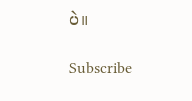ပဲ။

Subscribe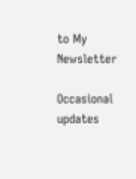to My Newsletter

Occasional updates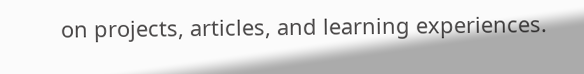on projects, articles, and learning experiences.